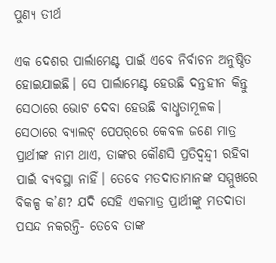ପୁଣ୍ୟ ତୀର୍ଥ

ଏକ ଦେଶର ପାର୍ଲାମେଣ୍ଟ ପାଇଁ ଏବେ ନିର୍ବାଚନ ଅନୁଷ୍ଠିତ ହୋଇଯାଇଛି। ସେ ପାର୍ଲାମେଣ୍ଟ ହେଉଛି ଦନ୍ତହୀନ କିନ୍ତୁ ସେଠାରେ ଭୋଟ ଦେବା ହେଉଛି ବାଧୢତାମୂଳକ। ସେଠାରେ ବ୍ୟାଲଟ୍‌ ପେପର‌୍‌ରେ କେବଳ ଜଣେ ମାତ୍ର ପ୍ରାର୍ଥୀଙ୍କ ନାମ ଥାଏ, ତାଙ୍କର କୌଣସି ପ୍ରତିଦ୍ବନ୍ଦ୍ବୀ ରହିବା ପାଇଁ ବ୍ୟବସ୍ଥା ନାହିଁ। ତେବେ ମତଦାତାମାନଙ୍କ ସମ୍ମୁଖରେ ବିକଳ୍ପ କ’ଣ? ଯଦି ସେହି ଏକମାତ୍ର ପ୍ରାର୍ଥୀଙ୍କୁ ମତଦାତା ପସନ୍ଦ ନକରନ୍ତି- ତେବେ ତାଙ୍କ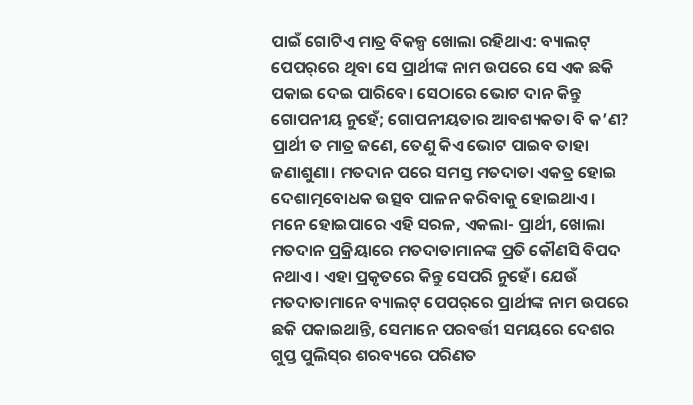ପାଇଁ ଗୋଟିଏ ମାତ୍ର ବିକଳ୍ପ ଖୋଲା ରହିଥାଏ: ବ୍ୟାଲଟ୍‌ ପେପର‌୍‌ରେ ଥିବା ସେ ପ୍ରାର୍ଥୀଙ୍କ ନାମ ଉପରେ ସେ ଏକ ଛକି ପକାଇ ଦେଇ ପାରିବେ। ସେଠାରେ ଭୋଟ ଦାନ କିନ୍ତୁ ଗୋପନୀୟ ନୁହେଁ; ଗୋପନୀୟତାର ଆବଶ୍ୟକତା ବି କ’ଣ? ପ୍ରାର୍ଥୀ ତ ମାତ୍ର ଜଣେ, ତେଣୁ କିଏ ଭୋଟ ପାଇବ ତାହା ଜଣାଶୁଣା। ମତଦାନ ପରେ ସମସ୍ତ ମତଦାତା ଏକତ୍ର ହୋଇ ଦେଶାତ୍ମବୋଧକ ଉତ୍ସବ ପାଳନ କରିବାକୁ ହୋଇଥାଏ। ମନେ ହୋଇପାରେ ଏହି ସରଳ, ଏକଲା- ପ୍ରାର୍ଥୀ, ଖୋଲା ମତଦାନ ପ୍ରକ୍ରିୟାରେ ମତଦାତାମାନଙ୍କ ପ୍ରତି କୌଣସି ବିପଦ ନଥାଏ। ଏହା ପ୍ରକୃତରେ କିନ୍ତୁ ସେପରି ନୁହେଁ। ଯେଉଁ ମତଦାତାମାନେ ବ୍ୟାଲଟ୍‌ ପେପର‌୍‌ରେ ପ୍ରାର୍ଥୀଙ୍କ ନାମ ଉପରେ ଛକି ପକାଇଥାନ୍ତି, ସେମାନେ ପରବର୍ତ୍ତୀ ସମୟରେ ଦେଶର ଗୁପ୍ତ ପୁଲିସ୍‌ର ଶରବ୍ୟରେ ପରିଣତ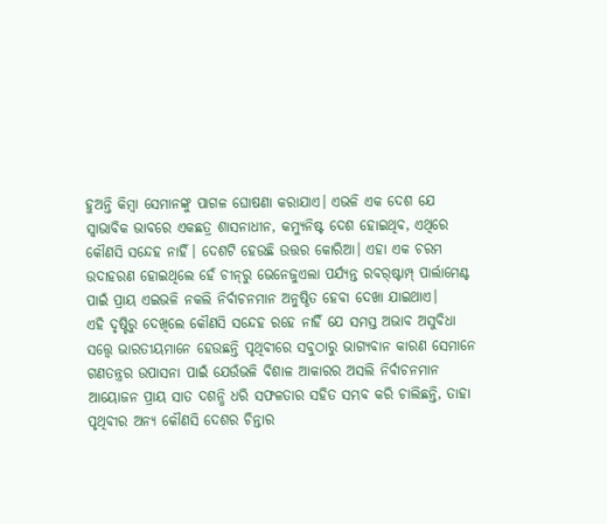ହୁଅନ୍ତି କିମ୍ବା ସେମାନଙ୍କୁ ପାଗଳ ଘୋଷଣା କରାଯାଏ। ଏଭଳି ଏକ ଦେଶ ଯେ ସ୍ବାଭାବିକ ଭାବରେ ଏକଛତ୍ର ଶାସନାଧୀନ, କମ୍ୟୁନିଷ୍ଟ ଦେଶ ହୋଇଥିବ, ଏଥିରେ କୌଣସି ସନ୍ଦେହ ନାହିଁ। ଦେଶଟି ହେଉଛି ଉତ୍ତର କୋରିଆ। ଏହା ଏକ ଚରମ ଉଦାହରଣ ହୋଇଥିଲେ ହେଁ ଚୀନ୍‌ରୁ ଭେନେଜୁଏଲା ପର୍ଯ୍ୟନ୍ତ ରବର‌୍‌ଷ୍ଟାମ୍ପ୍‌ ପାର୍ଲାମେଣ୍ଟ ପାଇଁ ପ୍ରାୟ ଏଇଭଳି ନକଲି ନିର୍ବାଚନମାନ ଅନୁଷ୍ଠିତ ହେବା ଦେଖା ଯାଇଥାଏ।
ଏହି ଦୃଷ୍ଟିରୁ ଦେଖିଲେ କୌଣସି ସନ୍ଦେହ ରହେ ନାହିଁ ଯେ ସମସ୍ତ ଅଭାବ ଅସୁବିଧା ସତ୍ତ୍ବେ ଭାରତୀୟମାନେ ହେଉଛନ୍ତି ପୃଥିବୀରେ ସବୁଠାରୁ ଭାଗ୍ୟବାନ କାରଣ ସେମାନେ ଗଣତନ୍ତ୍ରର ଉପାସନା ପାଇଁ ଯେଉଁଭଳି ବିଶାଳ ଆକାରର ଅସଲି ନିର୍ବାଚନମାନ ଆୟୋଜନ ପ୍ରାୟ ସାତ ଦଶନ୍ଧି ଧରି ସଫଳତାର ସହିତ ସମ୍ଭବ କରି ଚାଲିଛନ୍ତି, ତାହା ପୃଥିବୀର ଅନ୍ୟ କୌଣସି ଦେଶର ଚିନ୍ତାର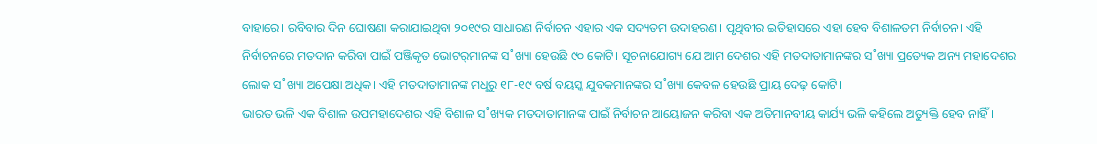ବାହାରେ। ରବିବାର ଦିନ ଘୋଷଣା କରାଯାଇଥିବା ୨୦୧୯ର ସାଧାରଣ ନିର୍ବାଚନ ଏହାର ଏକ ସଦ୍ୟତମ ଉଦାହରଣ। ପୃଥିବୀର ଇତିହାସରେ ଏହା ହେବ ବିଶାଳତମ ନିର୍ବାଚନ। ଏହି ନିର୍ବାଚନରେ ମତଦାନ କରିବା ପାଇଁ ପଞ୍ଜିକୃତ ଭୋଟର‌୍‌ମାନଙ୍କ ସ˚ଖ୍ୟା ହେଉଛି ୯୦ କୋଟି। ସୂଚନାଯୋଗ୍ୟ ଯେ ଆମ ଦେଶର ଏହି ମତଦାତାମାନଙ୍କର ସ˚ଖ୍ୟା ପ୍ରତ୍ୟେକ ଅନ୍ୟ ମହାଦେଶର ଲୋକ ସ˚ଖ୍ୟା ଅପେକ୍ଷା ଅଧିକ। ଏହି ମତଦାତାମାନଙ୍କ ମଧୢରୁ ୧୮-୧୯ ବର୍ଷ ବୟସ୍କ ଯୁବକମାନଙ୍କର ସ˚ଖ୍ୟା କେବଳ ହେଉଛି ପ୍ରାୟ ଦେଢ଼ କୋଟି।
ଭାରତ ଭଳି ଏକ ବିଶାଳ ଉପମହାଦେଶର ଏହି ବିଶାଳ ସ˚ଖ୍ୟକ ମତଦାତାମାନଙ୍କ ପାଇଁ ନିର୍ବାଚନ ଆୟୋଜନ କରିବା ଏକ ଅତିମାନବୀୟ କାର୍ଯ୍ୟ ଭଳି କହିଲେ ଅତ୍ୟୁକ୍ତି ହେବ ନାହିଁ।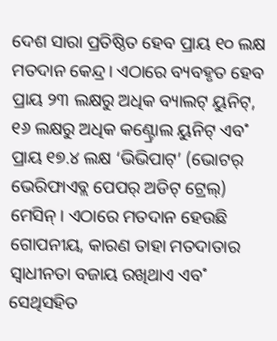ଦେଶ ସାରା ପ୍ରତିଷ୍ଠିତ ହେବ ପ୍ରାୟ ୧୦ ଲକ୍ଷ ମତଦାନ କେନ୍ଦ୍ର। ଏଠାରେ ବ୍ୟବହୃତ ହେବ ପ୍ରାୟ ୨୩ ଲକ୍ଷରୁ ଅଧିକ ବ୍ୟାଲଟ୍‌ ୟୁନିଟ୍‌, ୧୬ ଲକ୍ଷରୁ ଅଧିକ କଣ୍ଟ୍ରୋଲ ୟୁନିଟ୍‌ ଏବ˚ ପ୍ରାୟ ୧୭.୪ ଲକ୍ଷ ‘ଭିଭିପାଟ୍‌’ (ଭୋଟର‌୍‌ ଭେରିଫାଏବ୍ଲ ପେପର‌୍‌ ଅଡିଟ୍‌ ଟ୍ରେଲ୍‌) ମେସିନ୍‌। ଏଠାରେ ମତଦାନ ହେଉଛି ଗୋପନୀୟ, କାରଣ ତାହା ମତଦାତାର ସ୍ବାଧୀନତା ବଜାୟ ରଖିଥାଏ ଏବ˚ ସେଥିସହିତ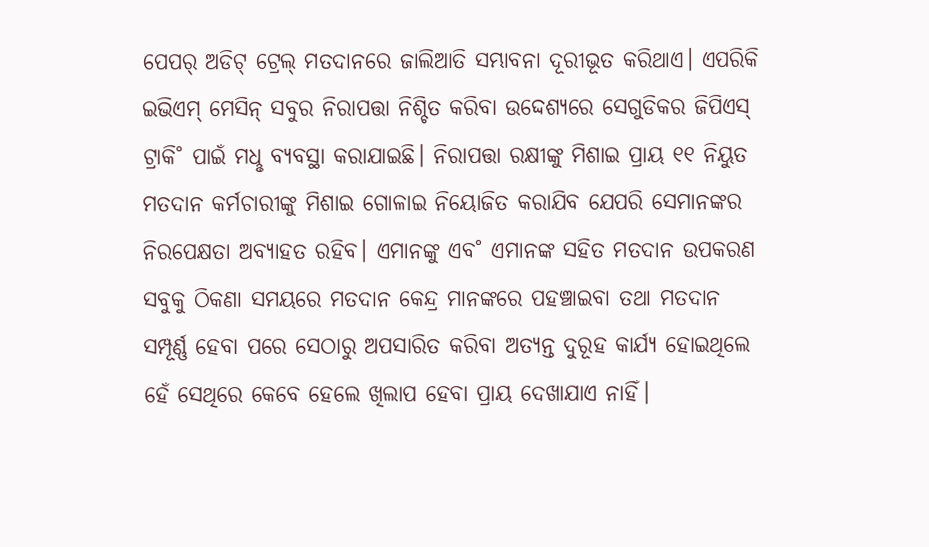ପେପର‌୍‌ ଅଡିଟ୍‌ ଟ୍ରେଲ୍‌ ମତଦାନରେ ଜାଲିଆତି ସମ୍ଭାବନା ଦୂରୀଭୂତ କରିଥାଏ। ଏପରିକି ଇଭିଏମ୍‌ ମେସିନ୍‌ ସବୁର ନିରାପତ୍ତା ନିଶ୍ଚିତ କରିବା ଉଦ୍ଦେଶ୍ୟରେ ସେଗୁଡିକର ଜିପିଏସ୍‌ ଟ୍ରାକି˚ ପାଇଁ ମଧୢ ବ୍ୟବସ୍ଥା କରାଯାଇଛି। ନିରାପତ୍ତା ରକ୍ଷୀଙ୍କୁ ମିଶାଇ ପ୍ରାୟ ୧୧ ନିୟୁତ ମତଦାନ କର୍ମଚାରୀଙ୍କୁ ମିଶାଇ ଗୋଳାଇ ନିୟୋଜିତ କରାଯିବ ଯେପରି ସେମାନଙ୍କର ନିରପେକ୍ଷତା ଅବ୍ୟାହତ ରହିବ। ଏମାନଙ୍କୁ ଏବ˚ ଏମାନଙ୍କ ସହିତ ମତଦାନ ଉପକରଣ ସବୁକୁ ଠିକଣା ସମୟରେ ମତଦାନ କେନ୍ଦ୍ର ମାନଙ୍କରେ ପହଞ୍ଚାଇବା ତଥା ମତଦାନ ସମ୍ପୂର୍ଣ୍ଣ ହେବା ପରେ ସେଠାରୁ ଅପସାରିତ କରିବା ଅତ୍ୟନ୍ତ ଦୁରୂହ କାର୍ଯ୍ୟ ହୋଇଥିଲେ ହେଁ ସେଥିରେ କେବେ ହେଲେ ଖିଲାପ ହେବା ପ୍ରାୟ ଦେଖାଯାଏ ନାହିଁ।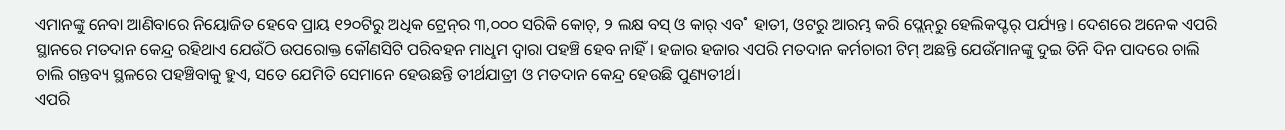ଏମାନଙ୍କୁ ନେବା ଆଣିବାରେ ନିୟୋଜିତ ହେବେ ପ୍ରାୟ ୧୨୦ଟିରୁ ଅଧିକ ଟ୍ରେନ୍‌ର ୩,୦୦୦ ସରିକି କୋଚ୍‌, ୨ ଲକ୍ଷ ବସ୍‌ ଓ କାର‌୍‌ ଏବ˚ ହାତୀ, ଓଟରୁ ଆରମ୍ଭ କରି ପ୍ଲେନ୍‌ରୁ ହେଲିକପ୍ଟର‌୍‌ ପର୍ଯ୍ୟନ୍ତ। ଦେଶରେ ଅନେକ ଏପରି ସ୍ଥାନରେ ମତଦାନ କେନ୍ଦ୍ର ରହିଥାଏ ଯେଉଁଠି ଉପରୋକ୍ତ କୌଣସିଟି ପରିବହନ ମାଧୢମ ଦ୍ବାରା ପହଞ୍ଚି ହେବ ନାହିଁ। ହଜାର ହଜାର ଏପରି ମତଦାନ କର୍ମଚାରୀ ଟିମ୍‌ ଅଛନ୍ତି ଯେଉଁମାନଙ୍କୁ ଦୁଇ ତିନି ଦିନ ପାଦରେ ଚାଲି ଚାଲି ଗନ୍ତବ୍ୟ ସ୍ଥଳରେ ପହଞ୍ଚିବାକୁ ହୁଏ, ସତେ ଯେମିତି ସେମାନେ ହେଉଛନ୍ତି ତୀର୍ଥଯାତ୍ରୀ ଓ ମତଦାନ କେନ୍ଦ୍ର ହେଉଛି ପୁଣ୍ୟତୀର୍ଥ।
ଏପରି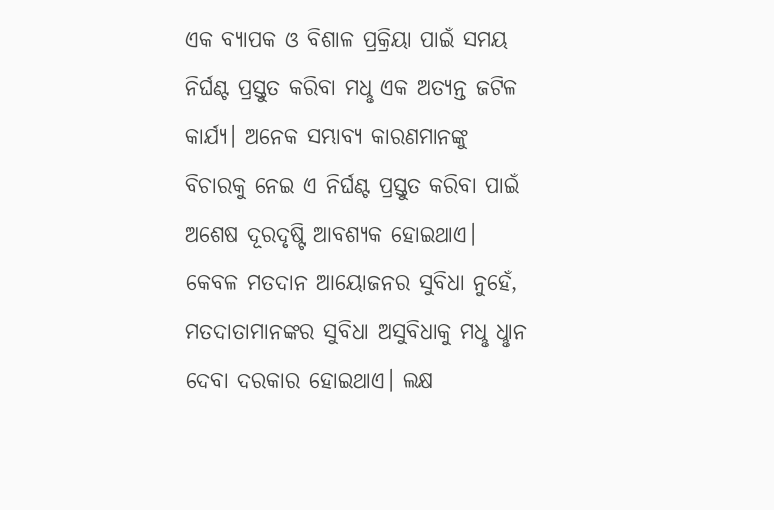ଏକ ବ୍ୟାପକ ଓ ବିଶାଳ ପ୍ରକ୍ରିୟା ପାଇଁ ସମୟ ନିର୍ଘଣ୍ଟ ପ୍ରସ୍ତୁତ କରିବା ମଧୢ ଏକ ଅତ୍ୟନ୍ତ ଜଟିଳ କାର୍ଯ୍ୟ। ଅନେକ ସମ୍ଭାବ୍ୟ କାରଣମାନଙ୍କୁ ବିଚାରକୁ ନେଇ ଏ ନିର୍ଘଣ୍ଟ ପ୍ରସ୍ତୁତ କରିବା ପାଇଁ ଅଶେଷ ଦୂରଦୃଷ୍ଟି ଆବଶ୍ୟକ ହୋଇଥାଏ। କେବଳ ମତଦାନ ଆୟୋଜନର ସୁବିଧା ନୁହେଁ, ମତଦାତାମାନଙ୍କର ସୁବିଧା ଅସୁବିଧାକୁ ମଧୢ ଧୢାନ ଦେବା ଦରକାର ହୋଇଥାଏ। ଲକ୍ଷ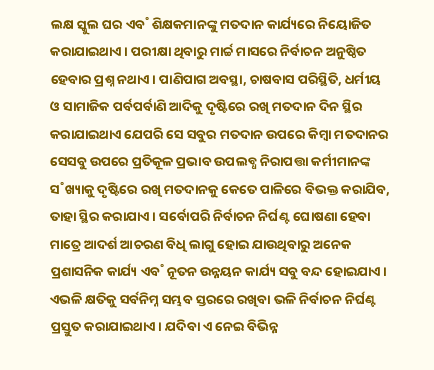ଲକ୍ଷ ସ୍କୁଲ ଘର ଏବ˚ ଶିକ୍ଷକମାନଙ୍କୁ ମତଦାନ କାର୍ଯ୍ୟରେ ନିୟୋଜିତ କରାଯାଇଥାଏ। ପରୀକ୍ଷା ଥିବାରୁ ମାର୍ଚ୍ଚ ମାସରେ ନିର୍ବାଚନ ଅନୁଷ୍ଠିତ ହେବାର ପ୍ରଶ୍ନ ନଥାଏ। ପାଣିପାଗ ଅବସ୍ଥା, ଚାଷବାସ ପରିସ୍ଥିତି, ଧର୍ମୀୟ ଓ ସାମାଜିକ ପର୍ବପର୍ବାଣି ଆଦିକୁ ଦୃଷ୍ଟିରେ ରଖି ମତଦାନ ଦିନ ସ୍ଥିର କରାଯାଇଥାଏ ଯେପରି ସେ ସବୁର ମତଦାନ ଉପରେ କିମ୍ବା ମତଦାନର ସେସବୁ ଉପରେ ପ୍ରତିକୂଳ ପ୍ରଭାବ ଉପଲବ୍ଧ ନିରାପତ୍ତା କର୍ମୀମାନଙ୍କ ସ˚ଖ୍ୟାକୁ ଦୃଷ୍ଟିରେ ରଖି ମତଦାନକୁ କେତେ ପାଳିରେ ବିଭକ୍ତ କରାଯିବ, ତାହା ସ୍ଥିର କରାଯାଏ। ସର୍ବୋପରି ନିର୍ବାଚନ ନିର୍ଘଣ୍ଟ ଘୋଷଣା ହେବା ମାତ୍ରେ ଆଦର୍ଶ ଆଚରଣ ବିଧି ଲାଗୁ ହୋଇ ଯାଉଥିବାରୁ ଅନେକ ପ୍ରଶାସନିକ କାର୍ଯ୍ୟ ଏବ˚ ନୂତନ ଉନ୍ନୟନ କାର୍ଯ୍ୟ ସବୁ ବନ୍ଦ ହୋଇଯାଏ। ଏଭଳି କ୍ଷତିକୁ ସର୍ବନିମ୍ନ ସମ୍ଭବ ସ୍ତରରେ ରଖିବା ଭଳି ନିର୍ବାଚନ ନିର୍ଘଣ୍ଟ ପ୍ରସ୍ତୁତ କରାଯାଇଥାଏ। ଯଦିବା ଏ ନେଇ ବିଭିନ୍ନ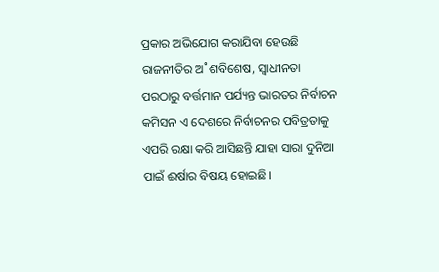ପ୍ରକାର ଅଭିଯୋଗ କରାଯିବା ହେଉଛି ରାଜନୀତିର ଅ˚ଶବିଶେଷ, ସ୍ବାଧୀନତା ପରଠାରୁ ବର୍ତ୍ତମାନ ପର୍ଯ୍ୟନ୍ତ ଭାରତର ନିର୍ବାଚନ କମିସନ ଏ ଦେଶରେ ନିର୍ବାଚନର ପବିତ୍ରତାକୁ ଏପରି ରକ୍ଷା କରି ଆସିଛନ୍ତି ଯାହା ସାରା ଦୁନିଆ ପାଇଁ ଈର୍ଷାର ବିଷୟ ହୋଇଛି।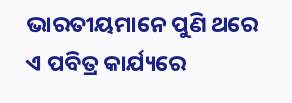ଭାରତୀୟମାନେ ପୁଣି ଥରେ ଏ ପବିତ୍ର କାର୍ଯ୍ୟରେ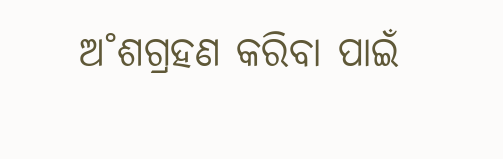ଅ˚ଶଗ୍ରହଣ କରିବା ପାଇଁ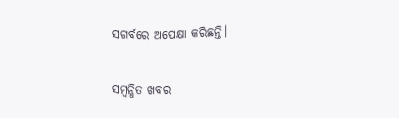ସଗର୍ବରେ ଅପେକ୍ଷା କରିଛନ୍ତି।

ସମ୍ବନ୍ଧିତ ଖବର